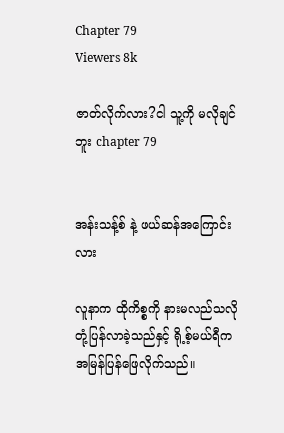Chapter 79
Viewers 8k

ဇာတ်လိုက်လား?ငါ သူ့ကို မလိုချင်ဘူး chapter 79


အန်းသန့်စ် နဲ့ ဖယ်ဆန်အကြောင်းလား

လူနာက ထိုကိစ္စကို နားမလည်သလို တုံ့ပြန်လာခဲ့သည်နှင့် ရို့စ့်မယ်ရီက အမြန်ပြန်ဖြေလိုက်သည်။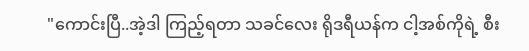"ကောင်းပြီ..အဲ့ဒါ ကြည့်ရတာ သခင်လေး ရိုဒရီယန်က ငါ့အစ်ကိုရဲ့ စီး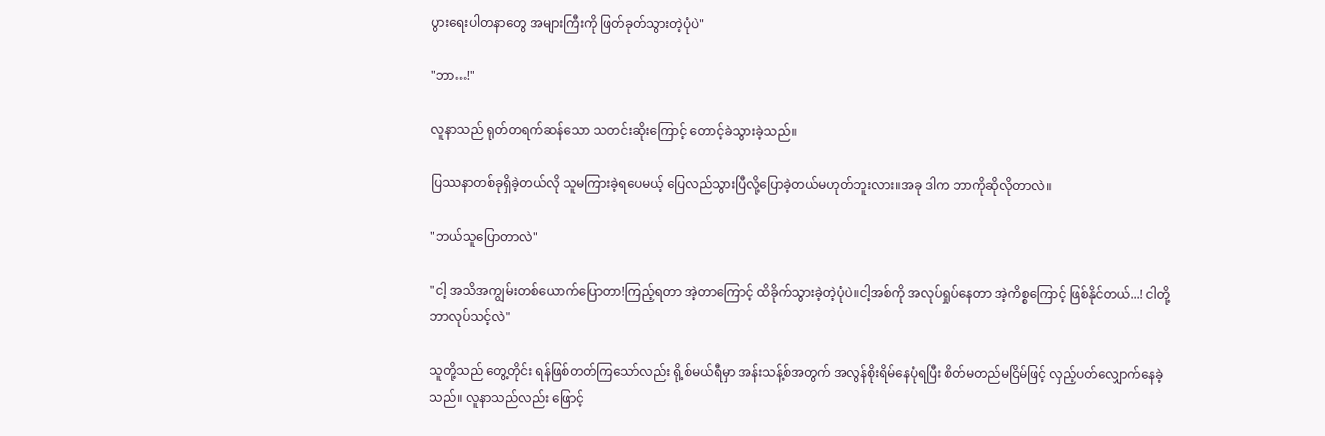ပွားရေးပါတနာတွေ အများကြီးကို ဖြတ်ခုတ်သွားတဲ့ပုံပဲ"

"ဘာ…!"

လူနာသည် ရုတ်တရက်ဆန်သော သတင်းဆိုးကြောင့် တောင့်ခဲသွားခဲ့သည်။

ပြဿနာတစ်ခုရှိခဲ့တယ်လို သူမကြားခဲ့ရပေမယ့် ပြေလည်သွားပြီလို့ပြောခဲ့တယ်မဟုတ်ဘူးလား။အခု ဒါက ဘာကိုဆိုလိုတာလဲ။

"ဘယ်သူပြောတာလဲ"

"ငါ့ အသိအကျွမ်းတစ်ယောက်ပြောတာ!ကြည့်ရတာ အဲ့တာကြောင့် ထိခိုက်သွားခဲ့တဲ့ပုံပဲ။ငါ့အစ်ကို အလုပ်ရှုပ်နေတာ အဲ့ကိစ္စကြောင့် ဖြစ်နိုင်တယ်...! ငါတို့ ဘာလုပ်သင့်လဲ"

သူတို့သည် တွေ့တိုင်း ရန်ဖြစ်တတ်ကြသော်လည်း ရို့စ်မယ်ရီမှာ အန်းသန့်စ်အတွက် အလွန်စိုးရိမ်နေပုံရပြီး စိတ်မတည်မငြိမ်ဖြင့် လှည့်ပတ်လျှောက်နေခဲ့သည်။ လူနာသည်လည်း ဖြောင့်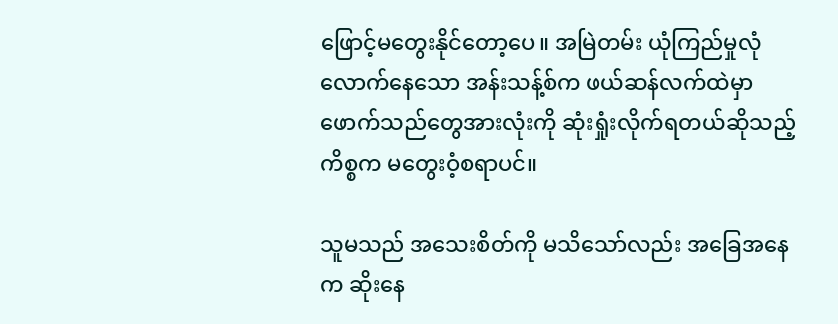ဖြောင့်မတွေးနိုင်တော့ပေ။ အမြဲတမ်း ယုံကြည်မှုလုံလောက်နေသော အန်းသန့်စ်က ဖယ်ဆန်လက်ထဲမှာ ဖောက်သည်တွေအားလုံးကို ဆုံးရှုံးလိုက်ရတယ်ဆိုသည့်ကိစ္စက မတွေးဝံ့စရာပင်။

သူမသည် အသေးစိတ်ကို မသိသော်လည်း အခြေအနေက ဆိုးနေ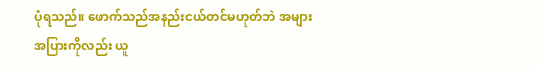ပုံရသည်။ ဖောက်သည်အနည်းငယ်တင်မဟုတ်ဘဲ အများအပြားကိုလည်း ယူ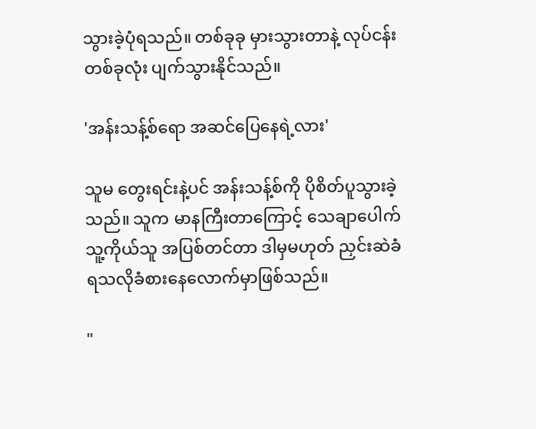သွားခဲ့ပုံရသည်။ တစ်ခုခု မှားသွားတာနဲ့ လုပ်ငန်းတစ်ခုလုံး ပျက်သွားနိုင်သည်။

'အန်းသန့်စ်ရော အဆင်ပြေနေရဲ့လား'

သူမ တွေးရင်းနဲ့ပင် အန်းသန့်စ်ကို ပိုစိတ်ပူသွားခဲ့သည်။ သူက မာနကြီးတာကြောင့် သေချာပေါက် သူ့ကိုယ်သူ အပြစ်တင်တာ ဒါမှမဟုတ် ညှင်းဆဲခံရသလိုခံစားနေလောက်မှာဖြစ်သည်။

"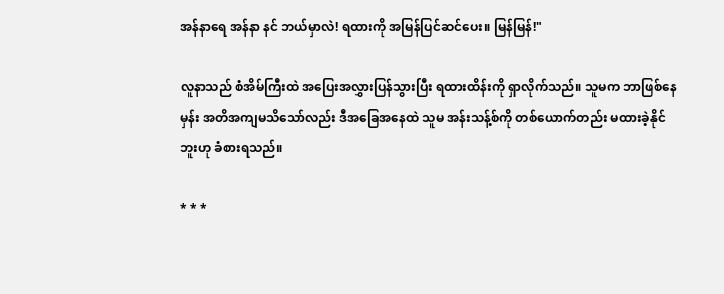အန်နာရေ အန်နာ နင် ဘယ်မှာလဲ! ရထားကို အမြန်ပြင်ဆင်ပေး။ မြန်မြန်!"

လူနာသည် စံအိမ်ကြီးထဲ အပြေးအလွှားပြန်သွားပြီး ရထားထိန်းကို ရှာလိုက်သည်။ သူမက ဘာဖြစ်နေမှန်း အတိအကျမသိသော်လည်း ဒီအခြေအနေထဲ သူမ အန်းသန့်စ်ကို တစ်ယောက်တည်း မထားခဲ့နိုင်ဘူးဟု ခံစားရသည်။

* * *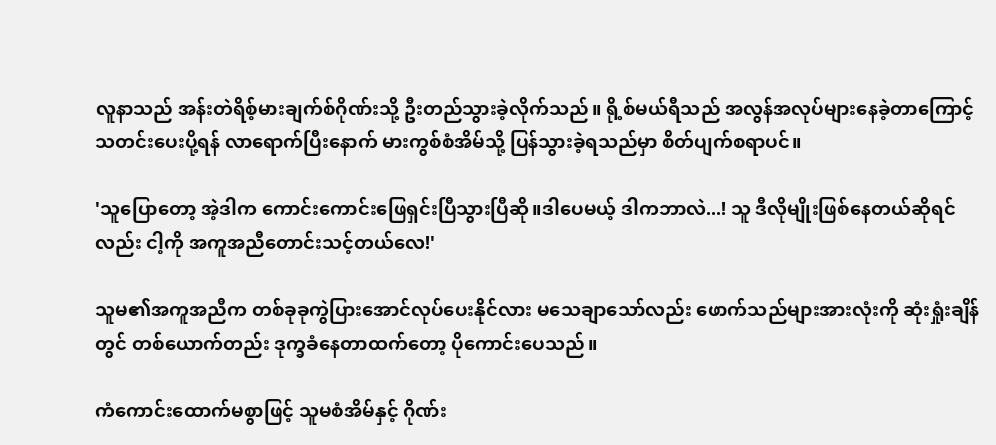လူနာသည် အန်းတဲရိစ့်မားချက်စ်ဂိုဏ်းသို့ ဦးတည်သွားခဲ့လိုက်သည်။ ရို့စ်မယ်ရီသည် အလွန်အလုပ်များနေခဲ့တာကြောင့် သတင်းပေးပို့ရန် လာရောက်ပြီးနောက် မားကွစ်စံအိမ်သို့ ပြန်သွားခဲ့ရသည်မှာ စိတ်ပျက်စရာပင်။

'သူပြောတော့ အဲ့ဒါက ကောင်းကောင်းဖြေရှင်းပြီသွားပြီဆို။ဒါပေမယ့် ဒါကဘာလဲ...! သူ ဒီလိုမျိုးဖြစ်နေတယ်ဆိုရင်လည်း ငါ့ကို အကူအညီတောင်းသင့်တယ်လေ!'

သူမ၏အကူအညီက တစ်ခုခုကွဲပြားအောင်လုပ်ပေးနိုင်လား မသေချာသော်လည်း ဖောက်သည်များအားလုံးကို ဆုံးရှုံးချိန်တွင် တစ်ယောက်တည်း ဒုက္ခခံနေတာထက်တော့ ပိုကောင်းပေသည်။

ကံကောင်းထောက်မစွာဖြင့် သူမစံအိမ်နှင့် ဂိုဏ်း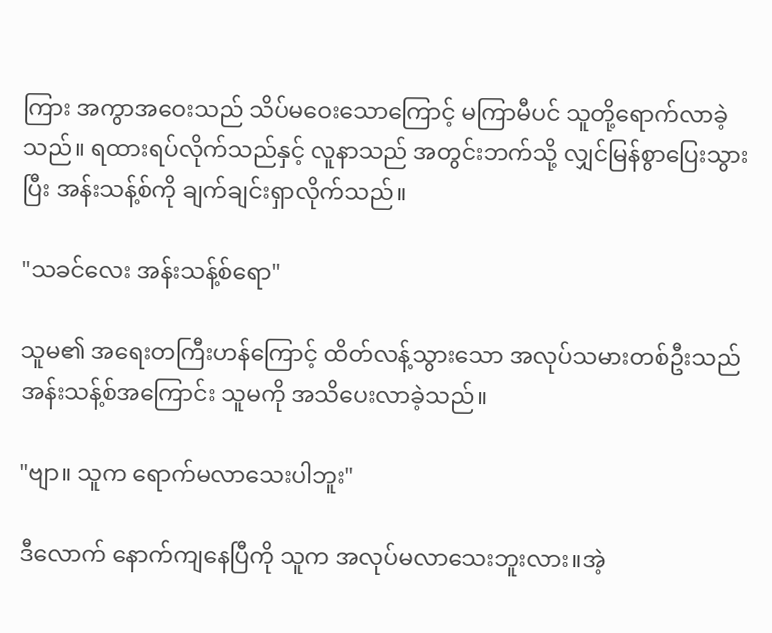ကြား အကွာအဝေးသည် သိပ်မဝေးသောကြောင့် မကြာမီပင် သူတို့ရောက်လာခဲ့သည်။ ရထားရပ်လိုက်သည်နှင့် လူနာသည် အတွင်းဘက်သို့ လျှင်မြန်စွာပြေးသွားပြီး အန်းသန့်စ်ကို ချက်ချင်းရှာလိုက်သည်။

"သခင်လေး ‌အန်းသန့်စ်ရော"

သူမ၏ အရေးတကြီးဟန်ကြောင့် ထိတ်လန့်သွားသော အလုပ်သမားတစ်ဦးသည် အန်းသန့်စ်အကြောင်း သူမကို အသိပေးလာခဲ့သည်။

"ဗျာ။ သူက ရောက်မလာသေးပါဘူး"

ဒီလောက် နောက်ကျနေပြီကို သူက အလုပ်မလာသေးဘူးလား။အဲ့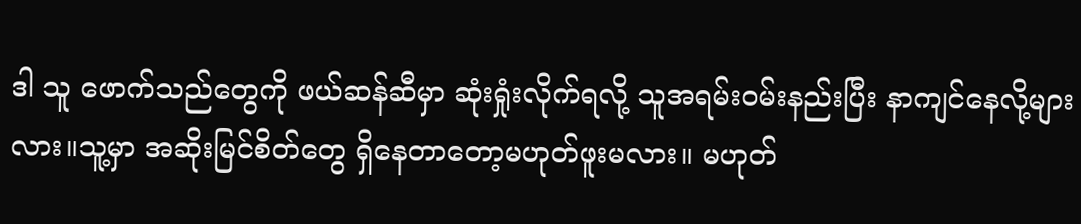ဒါ သူ ဖောက်သည်တွေကို ဖယ်ဆန်ဆီမှာ ဆုံးရှုံးလိုက်ရလို့ သူအရမ်းဝမ်းနည်းပြီး နာကျင်နေလို့များလား။သူ့မှာ အဆိုးမြင်စိတ်တွေ ရှိနေတာတော့မဟုတ်ဖူးမလား။ မဟုတ်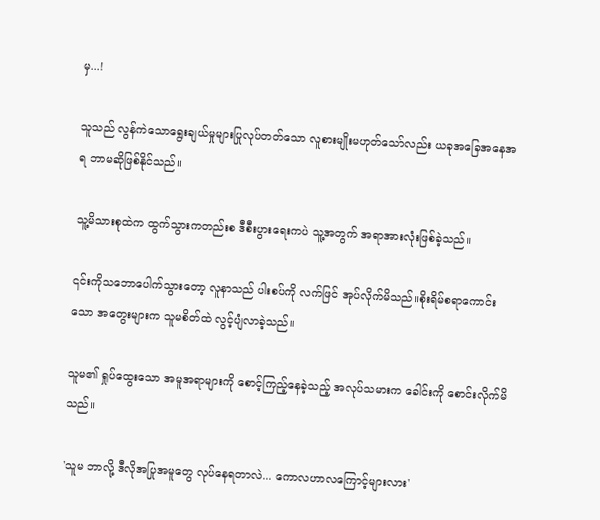မှ...!

သူသည် လွန်ကဲသောရွေးချယ်မှုများပြုလုပ်တတ်သော လူစားမျိုးမဟုတ်သော်လည်း ယခုအခြေအနေအရ ဘာမဆိုဖြစ်နိုင်သည်။

သူ့မိသားစုထဲက ထွက်သွားကတည်းစ ဒီစီးပွားရေးကပဲ သူ့အတွက် အရာအားလုံးဖြစ်ခဲ့သည်။

၎င်းကိုသဘောပေါက်သွားတော့ လူနာသည် ပါးစပ်ကို လက်ဖြင် အုပ်လိုက်မိသည်။စိုးရိမ်စရာကောင်းသော အတွေးများက သူမစိတ်ထဲ လွင့်ပျံလာခဲ့သည်။

သူမ၏ ရှုပ်ထွေးသော အမူအရာများကို စောင့်ကြည့်နေခဲ့သည့် အလုပ်သမားက ခေါင်းကို စောင်းလိုက်မိသည်။

'သူမ ဘာလို့ ဒီလိုအပြုအမူတွေ လုပ်နေရတာလဲ... ကောလဟာလကြောင့်များလား'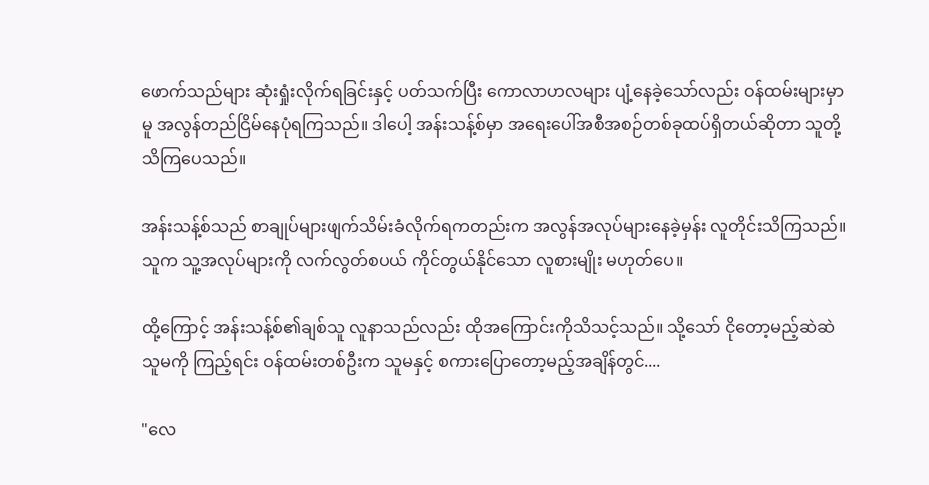ဖောက်သည်များ ဆုံးရှုံးလိုက်ရခြင်းနှင့် ပတ်သက်ပြီး ကောလာဟလများ ပျံ့နေခဲ့သော်လည်း ဝန်ထမ်းများမှာမူ အလွန်တည်ငြိမ်နေပုံရကြသည်။ ဒါပေါ့ အန်းသန့်စ်မှာ အရေးပေါ်အစီအစဉ်တစ်ခုထပ်ရှိတယ်ဆိုတာ သူတို့သိကြပေသည်။

အန်းသန့်စ်သည် စာချုပ်များဖျက်သိမ်းခံလိုက်ရကတည်းက အလွန်အလုပ်များနေခဲ့မှန်း လူတိုင်းသိကြသည်။သူက သူ့အလုပ်များကို လက်လွတ်စပယ် ကိုင်တွယ်နိုင်သော လူစားမျိုး မဟုတ်ပေ။

ထို့ကြောင့် အန်းသန့်စ်၏ချစ်သူ လူနာသည်လည်း ထိုအကြောင်းကိုသိသင့်သည်။ သို့သော် ငိုတော့မည့်ဆဲဆဲ သူမကို ကြည့်ရင်း ဝန်ထမ်းတစ်ဦးက သူမနှင့် စကားပြောတော့မည့်အချိန်တွင်....

"လေ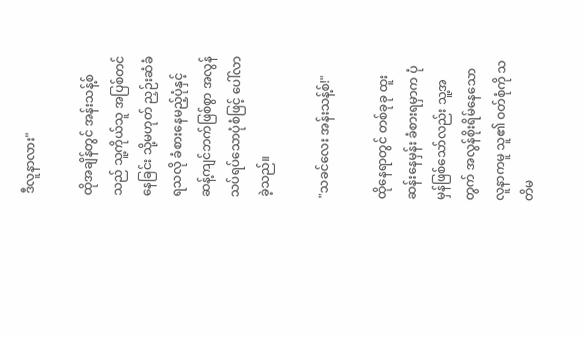ဒီလူနာလား"

ထိုအချိန်တွင် အန်းသန့်စ်သည် သူ့ကိုယ်သူ အပြစ်တင်နေခြင်း သို့မဟုတ် ညှဉ်းဆံခံရသလို ခံစားနေမည့်ပုံနှင့် ဆန့်ကျင်ဘက်ဖြစ်စွာ အလွန်သပ်ရပ်သောပုံစံဖြင့် ပေါ်လာခဲ့သည်။

"သခင်လေး အန်းသန့်စ်!"

ထိုနေရာတွင် တစ်ခုခု ထူးဆန်းနေမှန်း ခံစားရမှာက ပုံမှန်ဖြစ်သော်လည်း သူ့အတွက် အလွန်စိုးရိမ်နေသော လူနာကမူ သူ၏ ဝတ်စုံကို သတိမ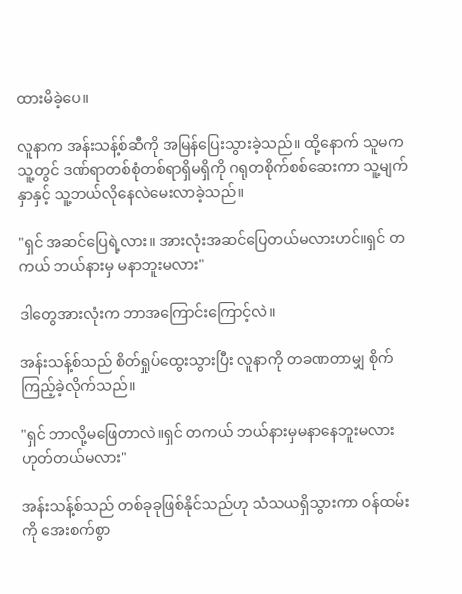ထားမိခဲ့ပေ။

လူနာက အန်းသန့်စ်ဆီကို အမြန်ပြေးသွားခဲ့သည်။ ထို့နောက် သူမက သူ့တွင် ဒဏ်ရာတစ်စုံတစ်ရာရှိမရှိကို ဂရုတစိုက်စစ်ဆေးကာ သူ့မျက်နှာနှင့် သူ့ဘယ်လိုနေလဲမေးလာခဲ့သည်။

"ရှင် အဆင်ပြေရဲ့လား။ အားလုံးအဆင်ပြေတယ်မလားဟင်။ရှင် တကယ် ဘယ်နားမှ မနာဘူးမလား"

ဒါတွေအားလုံးက ဘာအကြောင်းကြောင့်လဲ။

အန်းသန့်စ်သည် စိတ်ရှုပ်ထွေးသွားပြီး လူနာကို တခဏတာမျှ စိုက်ကြည့်ခဲ့လိုက်သည်။

"ရှင် ဘာလို့မဖြေတာလဲ။ရှင် တကယ် ဘယ်နားမှမနာနေဘူးမလား ဟုတ်တယ်မလား"

အန်းသန့်စ်သည် တစ်ခုခုဖြစ်နိုင်သည်ဟု သံသယရှိသွားကာ ဝန်ထမ်းကို အေးစက်စွာ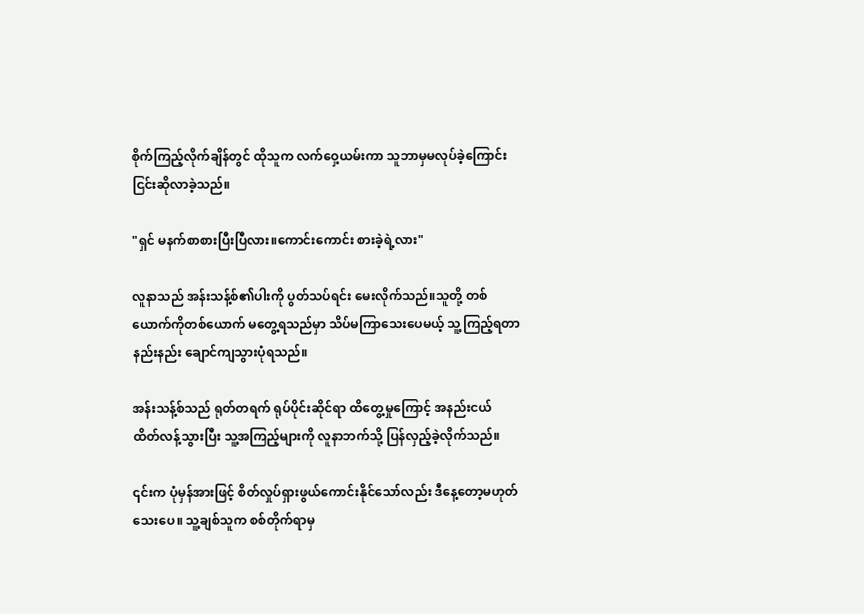စိုက်ကြည့်လိုက်ချိန်တွင် ထိုသူက လက်ဝှေ့ယမ်းကာ သူဘာမှမလုပ်ခဲ့ကြောင်း ငြင်းဆိုလာခဲ့သည်။

"ရှင် မနက်စာစားပြီးပြီလား။ကောင်းကောင်း စားခဲ့ရဲ့လား"

လူနာသည် အန်းသန့်စ်၏ပါးကို ပွတ်သပ်ရင်း မေးလိုက်သည်။သူတို့ တစ်ယောက်ကိုတစ်ယောက် မတွေ့ရသည်မှာ သိပ်မကြာသေးပေမယ့် သူ့ကြည့်ရတာ နည်းနည်း ချောင်ကျသွားပုံရသည်။

အန်းသန့်စ်သည် ရုတ်တရက် ရုပ်ပိုင်းဆိုင်ရာ ထိတွေ့မှုကြောင့် အနည်းငယ် ထိတ်လန့်သွားပြီး သူ့အကြည့်များကို လူနာဘက်သို့ ပြန်လှည့်ခဲ့လိုက်သည်။

၎င်းက ပုံမှန်အားဖြင့် စိတ်လှုပ်ရှားဖွယ်ကောင်းနိုင်သော်လည်း ဒီနေ့တော့မဟုတ်သေးပေ။ သူ့ချစ်သူက စစ်တိုက်ရာမှ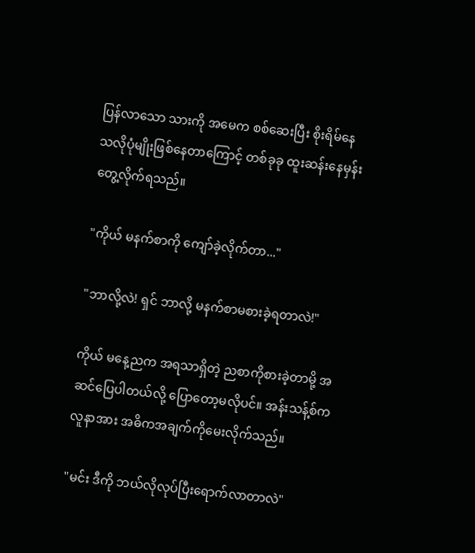ပြန်လာသော သားကို အမေက စစ်ဆေးပြီး စိုးရိမ်နေသလိုပုံမျိုးဖြစ်နေတာကြောင့် တစ်ခုခု ထူးဆန်းနေမှန်း တွေ့လိုက်ရသည်။

"ကိုယ် မနက်စာကို ကျော်ခဲ့လိုက်တာ..."

"ဘာလို့လဲ! ရှင် ဘာလို့ မနက်စာမစားခဲ့ရတာလဲ!"

ကိုယ် မနေ့ညက အရသာရှိတဲ့ ညစာကိုစားခဲ့တာမို့ အဆင်ပြေပါတယ်လို့ ပြောတော့မလိုပင်။ အန်းသန့်စ်က လူနာအား အဓိကအချက်ကိုမေးလိုက်သည်။

"မင်း ဒီကို ဘယ်လိုလုပ်ပြီးရောက်လာတာလဲ"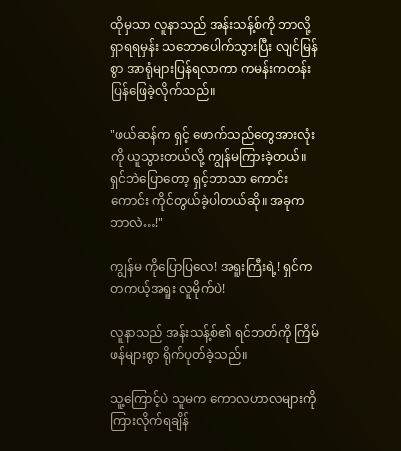ထိုမှသာ လူနာသည် အန်းသန့်စ်ကို ဘာလို့ ရှာရရမှန်း သဘောပေါက်သွားပြီး လျင်မြန်စွာ အာရုံများပြန်ရလာကာ ကမန်းကတန်း ပြန်ဖြေခဲ့လိုက်သည်။

"ဖယ်ဆန်က ရှင့် ဖောက်သည်တွေအားလုံးကို ယူသွားတယ်လို့ ကျွန်မကြားခဲ့တယ်။ ရှင်ဘဲပြောတော့ ရှင့်ဘာသာ ကောင်းကောင်း ကိုင်တွယ်ခဲ့ပါတယ်ဆို။ အခုက ဘာလဲ…!"

ကျွန်မ ကိုပြောပြလေ! အရူးကြီးရဲ့! ရှင်က တကယ့်အရူး လူမိုက်ပဲ!

လူနာသည် အန်းသန့်စ်၏ ရင်ဘတ်ကို ကြိမ်ဖန်များစွာ ရိုက်ပုတ်ခဲ့သည်။

သူ့ကြောင့်ပဲ သူမက ကောလဟာလများကို ကြားလိုက်ရချိန်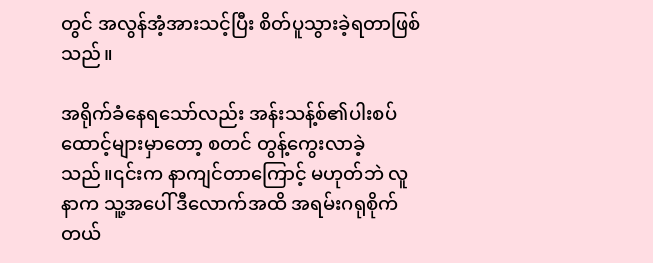တွင် အလွန်အံ့အားသင့်ပြီး စိတ်ပူသွားခဲ့ရတာဖြစ်သည်။

အရိုက်ခံနေရသော်လည်း အန်းသန့်စ်၏ပါးစပ်ထောင့်များမှာတော့ စတင် တွန့်ကွေးလာခဲ့သည်။၎င်းက နာကျင်တာကြောင့် မဟုတ်ဘဲ လူနာက သူ့အပေါ် ဒီလောက်အထိ အရမ်းဂရုစိုက်တယ်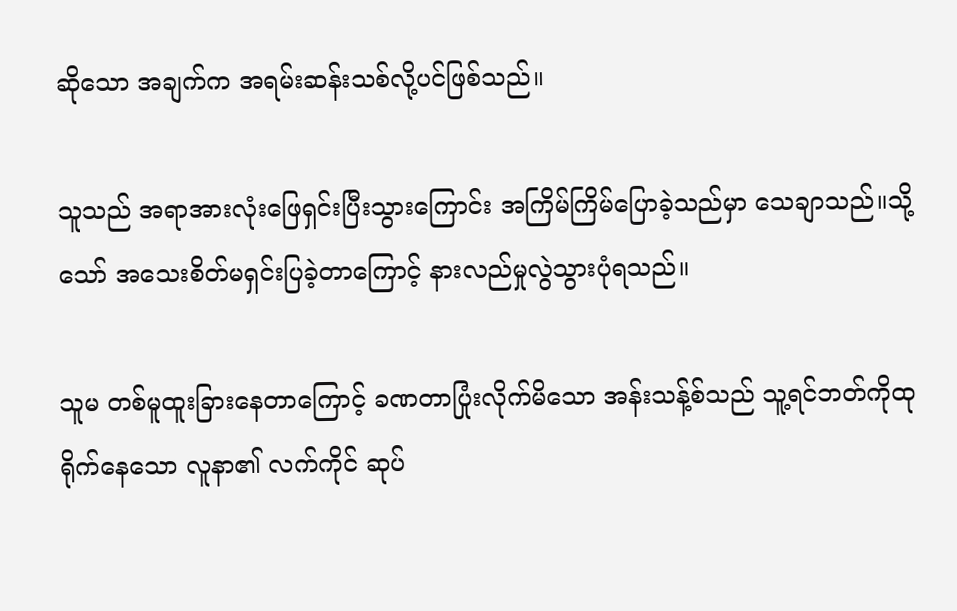ဆိုသော အချက်က အရမ်းဆန်းသစ်လို့ပင်ဖြစ်သည်။

သူသည် အရာအားလုံးဖြေရှင်းပြီးသွားကြောင်း အကြိမ်ကြိမ်ပြောခဲ့သည်မှာ သေချာသည်။သို့သော် အသေးစိတ်မရှင်းပြခဲ့တာကြောင့် နားလည်မှုလွဲသွားပုံရသည်။

သူမ တစ်မူထူးခြားနေတာကြောင့် ခဏတာပြုံးလိုက်မိ‌သော အန်းသန့်စ်သည် သူ့ရင်ဘတ်ကိုထုရိုက်နေသော လူနာ၏ လက်ကိုင် ဆုပ်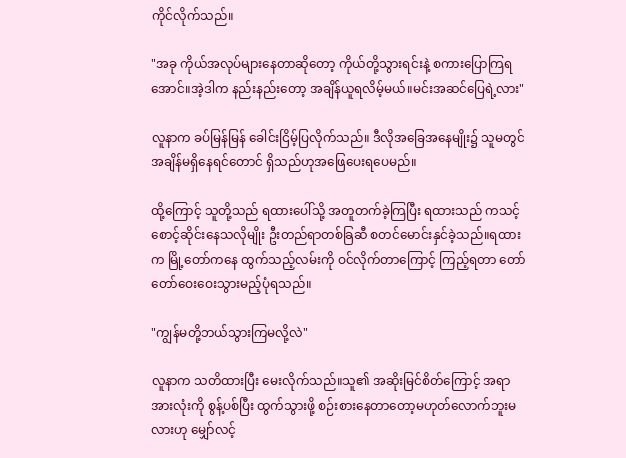ကိုင်လိုက်သည်။

"အခု ကိုယ်အလုပ်များနေတာဆိုတော့ ကိုယ်တို့သွားရင်းနဲ့ စကားပြောကြရအောင်။အဲ့ဒါက နည်းနည်းတော့ အချိန်ယူရလိမ့်မယ်။မင်းအဆင်ပြေရဲ့လား"

လူနာက ခပ်မြန်မြန် ခေါင်းငြိမ့်ပြလိုက်သည်။ ဒီလိုအခြေအနေမျိုး၌ သူမတွင် အချိန်မရှိနေရင်တောင် ရှိသည်ဟုအဖြေပေးရပေမည်။

ထို့ကြောင့် သူတို့သည် ရထားပေါ်သို့ အတူတက်ခဲ့ကြပြီး ရထားသည် ကသင့်စောင့်ဆိုင်းနေသလိုမျိုး ဦးတည်ရာတစ်ခြဆီ စတင်မောင်းနှင်ခဲ့သည်။ရထားက မြို့တော်ကနေ ထွက်သည့်လမ်းကို ဝင်လိုက်တာကြောင့် ကြည့်ရတာ တော်တော်ဝေးဝေးသွားမည့်ပုံရသည်။

"ကျွန်မတို့ဘယ်သွားကြမလို့လဲ"

လူနာက သတိထားပြီး မေးလိုက်သည်။သူ၏ အဆိုးမြင်စိတ်ကြောင့် အရာအားလုံးကို စွန့်ပစ်ပြီး ထွက်သွားဖို့ စဉ်းစားနေတာတော့မဟုတ်လောက်ဘူးမလားဟု မျှော်လင့်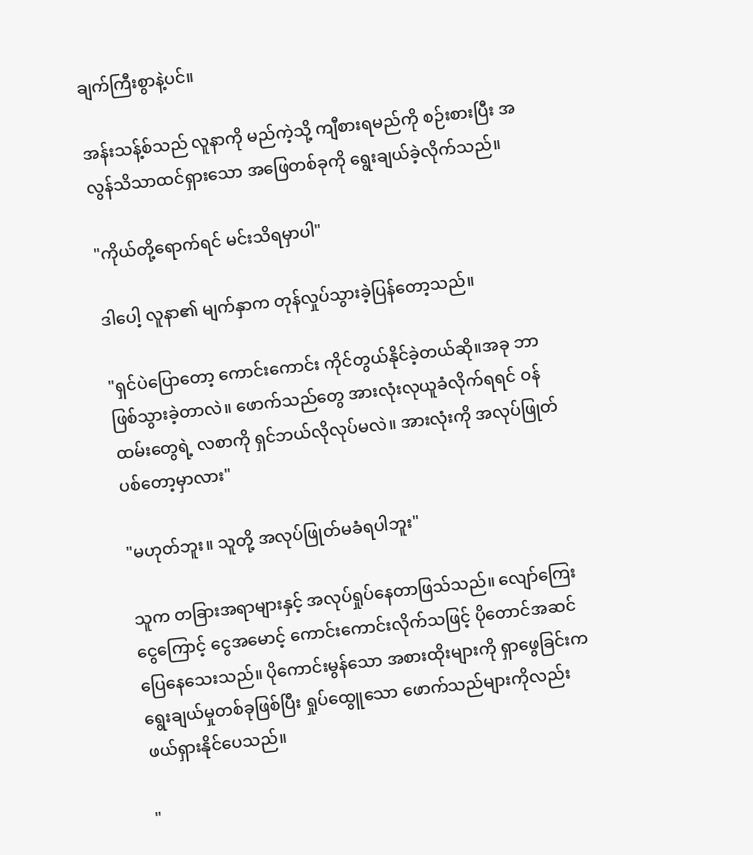ချက်ကြီးစွာနဲ့ပင်။

အန်းသန့်စ်သည် လူနာကို မည်ကဲ့သို့ ကျီစားရမည်ကို စဉ်းစားပြီး အလွန်သိသာထင်ရှားသော အဖြေတစ်ခုကို ရွေးချယ်ခဲ့လိုက်သည်။

"ကိုယ်တို့ရောက်ရင် မင်းသိရမှာပါ"

ဒါပေါ့ လူနာ၏ မျက်နှာက တုန်လှုပ်သွားခဲ့ပြန်တော့သည်။

"ရှင်ပဲပြောတော့ ကောင်းကောင်း ကိုင်တွယ်နိုင်ခဲ့တယ်ဆို။အခု ဘာဖြစ်သွားခဲ့တာလဲ။ ဖောက်သည်တွေ အားလုံးလုယူခံလိုက်ရရင် ဝန်ထမ်းတွေရဲ့ လစာကို ရှင်ဘယ်လိုလုပ်မလဲ။ အားလုံးကို အလုပ်ဖြုတ်ပစ်တော့မှာလား"

"မဟုတ်ဘူး။ သူတို့ အလုပ်ဖြုတ်မခံရပါဘူး"

သူက တခြားအရာများနှင့် အလုပ်ရှုပ်နေတာဖြသ်သည်။ လျော်ကြေးငွေ‌ကြောင့် ငွေအမောင့် ကောင်းကောင်းလိုက်သဖြင့် ပိုတောင်အဆင်ပြေနေသေးသည်။ ပိုကောင်းမွန်သော အစားထိုးများကို ရှာဖွေခြင်းက ရွေးချယ်မှုတစ်ခုဖြစ်ပြီး ရှုပ်ထွေူသော ဖောက်သည်များကိုလည်း ဖယ်ရှားနိုင်ပေသည်။

"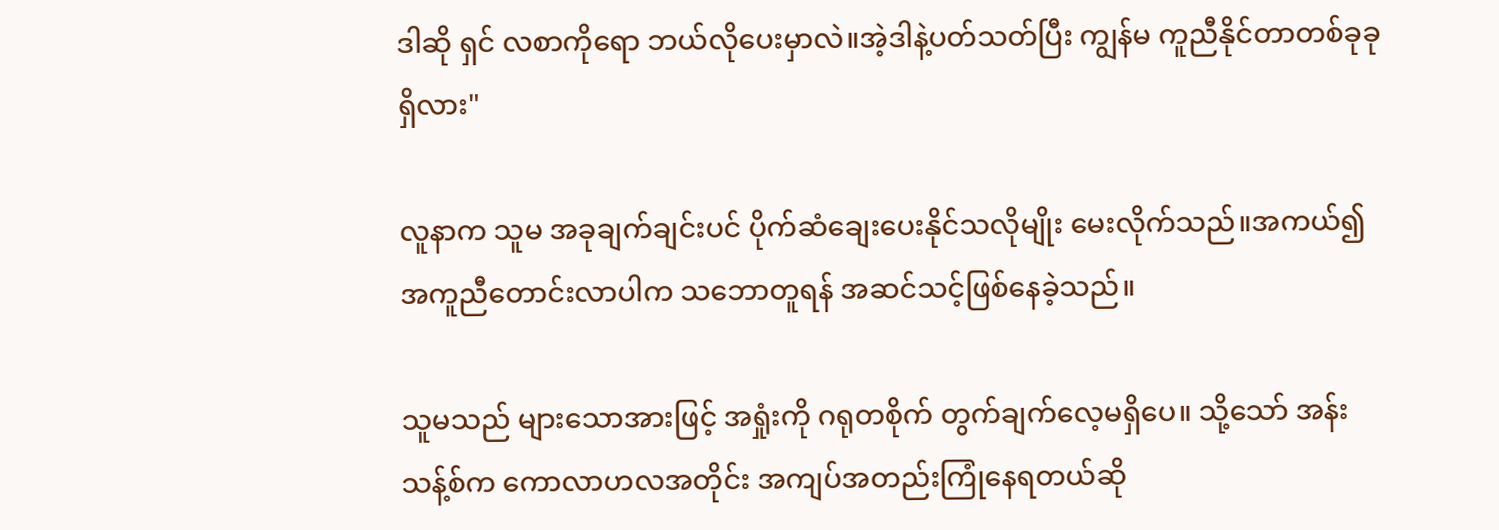ဒါဆို ရှင် လစာကိုရော ဘယ်လိုပေးမှာလဲ။အဲ့ဒါနဲ့ပတ်သတ်ပြီး ကျွန်မ ကူညီနိုင်တာတစ်ခုခုရှိလား"

လူနာက သူမ အခုချက်ချင်းပင် ပိုက်ဆံချေးပေးနိုင်သလိုမျိုး မေးလိုက်သည်။အကယ်၍ အကူညီတောင်းလာပါက သဘောတူရန် အဆင်သင့်ဖြစ်နေခဲ့သည်။

သူမသည် များသောအားဖြင့် အရှုံးကို ဂရုတစိုက် တွက်ချက်လေ့မရှိပေ။ သို့သော် အန်းသန့်စ်က ကောလာဟလအတိုင်း အကျပ်အတည်းကြုံနေရတယ်ဆို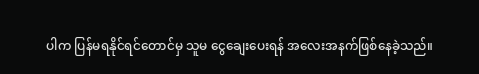ပါက ပြန်မရနိုင်ရင်တောင်မှ သူမ ငွေချေးပေးရန် အလေးအနက်ဖြစ်နေခဲ့သည်။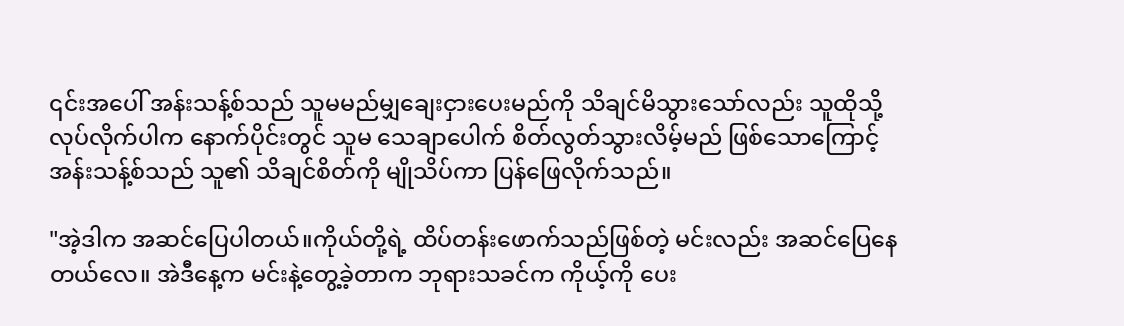၎င်းအပေါ် အန်းသန့်စ်သည် သူမမည်မျှချေးငှားပေးမည်ကို သိချင်မိသွားသော်လည်း သူထိုသို့လုပ်လိုက်ပါက နောက်ပိုင်းတွင် သူမ သေချာပေါက် စိတ်လွတ်သွားလိမ့်မည် ဖြစ်သောကြောင့် အန်းသန့်စ်သည် သူ၏ သိချင်စိတ်ကို မျိုသိပ်ကာ ပြန်ဖြေလိုက်သည်။

"အဲ့ဒါက အဆင်ပြေပါတယ်။ကိုယ်တို့ရဲ့ ထိပ်တန်းဖောက်သည်ဖြစ်တဲ့ မင်းလည်း အဆင်ပြေနေတယ်လေ။ အဲဒီနေ့က မင်းနဲ့တွေ့ခဲ့တာက ဘုရားသခင်က ကိုယ့်ကို ပေး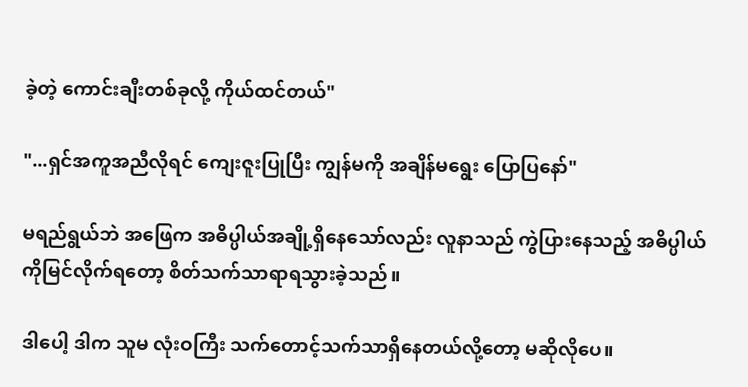ခဲ့တဲ့ ကောင်းချီးတစ်ခုလို့ ကိုယ်ထင်တယ်"

"...ရှင်အကူအညီလိုရင် ကျေးဇူးပြုပြီး ကျွန်မကို အချိန်မရွေး ပြောပြနော်"

မရည်ရွယ်ဘဲ အဖြေက အဓိပ္ပါယ်အချို့ရှိနေသော်လည်း လူနာသည် ကွဲပြားနေသည့် အဓိပ္ပါယ်ကိုမြင်လိုက်ရတော့ စိတ်သက်သာရာရသွားခဲ့သည်။

ဒါပေါ့ ဒါက သူမ လုံးဝကြီး သက်တောင့်သက်သာရှိနေတယ်လို့တော့ မဆိုလိုပေ။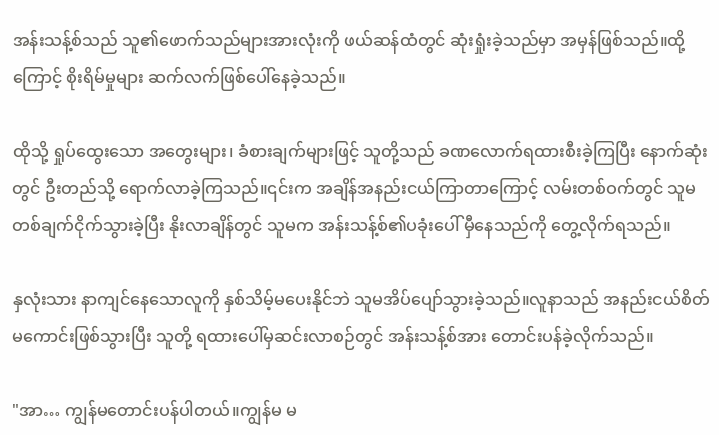အန်းသန့်စ်သည် သူ၏ဖောက်သည်များအားလုံးကို ဖယ်ဆန်ထံတွင် ဆုံးရှုံးခဲ့သည်မှာ အမှန်ဖြစ်သည်။ထို့ကြောင့် စိုးရိမ်မှုများ ဆက်လက်ဖြစ်ပေါ်နေခဲ့သည်။

ထိုသို့ ရှုပ်ထွေးသော အတွေးများ၊ ခံစားချက်များဖြင့် သူတို့သည် ခဏလောက်ရထားစီးခဲ့ကြပြီး နောက်ဆုံးတွင် ဦးတည်သို့ ရောက်လာခဲ့ကြသည်။၎င်းက အချိန်အနည်းငယ်ကြာတာကြောင့် လမ်းတစ်ဝက်တွင် သူမ တစ်ချက်ငိုက်သွားခဲ့ပြီး နိုးလာချိန်တွင် သူမက အန်းသန့်စ်၏ပခုံးပေါ် မှီနေသည်ကို တွေ့လိုက်ရသည်။

နှလုံးသား နာကျင်နေသောလူကို နှစ်သိမ့်မပေးနိုင်ဘဲ သူမအိပ်ပျော်သွားခဲ့သည်။လူနာသည် အနည်းငယ်စိတ်မကောင်းဖြစ်သွားပြီး သူတို့ ရထားပေါ်မှဆင်းလာစဉ်တွင် အန်းသန့်စ်အား တောင်းပန်ခဲ့လိုက်သည်။

"အာ… ကျွန်မတောင်းပန်ပါတယ်။ကျွန်မ မ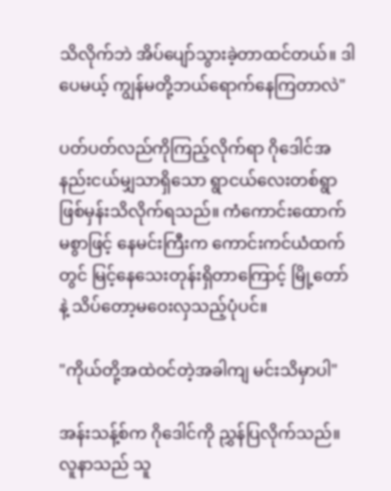သိလိုက်ဘဲ အိပ်ပျော်သွားခဲ့တာထင်တယ်။ ဒါပေမယ့် ကျွန်မတို့ဘယ်ရောက်နေကြတာလဲ"

ပတ်ပတ်လည်ကိုကြည့်လိုက်ရာ ဂိုဒေါင်အနည်းငယ်မျှသာရှိသော ရွာငယ်လေးတစ်ရွာဖြစ်မှန်းသိလိုက်ရသည်။ ကံကောင်းထောက်မစွာဖြင့် နေမင်းကြီးက ကောင်းကင်ယံထက်တွင် မြင့်နေသေးတုန်းရှိတာကြောင့် မြို့တော်နဲ့ သိပ်တော့မဝေးလှသည့်ပုံပင်။

"ကိုယ်တို့အထဲဝင်တဲ့အခါကျ မင်းသိမှာပါ"

အန်းသန့်စ်က ဂိုဒေါင်ကို ညွှန်ပြလိုက်သည်။လူနာသည် သူ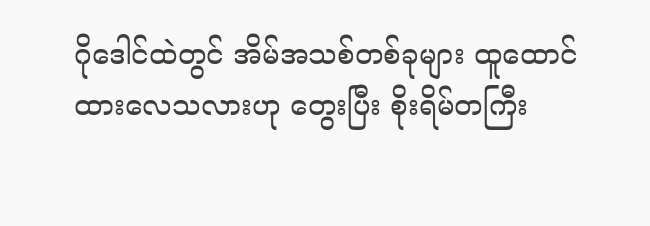ဂိုဒေါင်ထဲတွင် အိမ်အသစ်တစ်ခုများ ထူထောင်ထားလေသလားဟု တွေးပြီး စိုးရိမ်တကြီး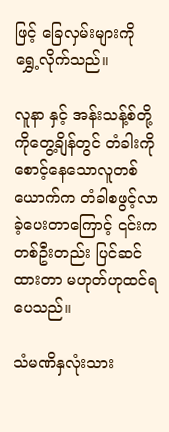ဖြင့် ခြေလှမ်းများကို ရွှေ့လိုက်သည်။

လူနာ နှင့် အန်းသန့်စ်တို့ကိုတွေ့ချိန်တွင် တံခါးကိုစောင့်နေသောလူတစ်ယောက်က တံခါစဖွင့်လာခဲ့ပေးတာကြောင့် ၎င်းက တစ်ဦးတည်း ပြင်ဆင်ထားတာ မဟုတ်ဟုထင်ရပေသည်။

သံမဏိနှလုံးသား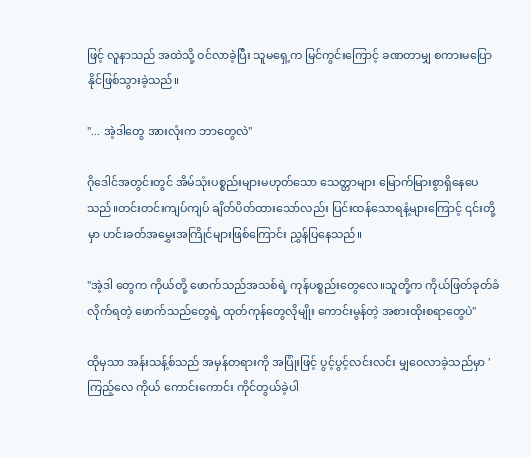ဖြင့် လူနာသည် အထဲသို့ ဝင်လာခဲ့ပြီး သူမရှေ့က မြင်ကွင်းကြောင့် ခဏတာမျှ စကားမပြောနိုင်ဖြစ်သွားခဲ့သည်။

"... အဲ့ဒါတွေ အားလုံးက ဘာတွေလဲ"

ဂိုဒေါင်အတွင်းတွင် အိမ်သုံးပစ္စည်းများမဟုတ်သော သေတ္တာများ မြောက်မြားစွာရှိနေပေသည်။တင်းတင်းကျပ်ကျပ် ချိတ်ပိတ်ထားသော်လည်း ပြင်းထန်သောရနံ့များကြောင့် ၎င်းတို့မှာ ဟင်းခတ်အမွှေးအကြိုင်များဖြစ်ကြောင်း ညွှန်ပြနေသည်။

"အဲ့ဒါ တွေက ကိုယ်တို့ ဖောက်သည်အသစ်ရဲ့ ကုန်ပစ္စည်းတွေလေ။သူတို့က ကိုယ်ဖြတ်ခုတ်ခံလိုက်ရတဲ့ ဖောက်သည်တွေရဲ့ ထုတ်ကုန်တွေလိုမျိုး ကောင်းမွန်တဲ့ အစားထိုးစရာတွေပဲ"

ထိုမှသာ အန်းသန့်စ်သည် အမှန်တရားကို အပြုံးဖြင့် ပွင့်ပွင့်လင်းလင်း မျှဝေလာခဲ့သည်မှာ 'ကြည့်လေ ကိုယ် ကောင်းကောင်း ကိုင်တွယ်ခဲ့ပါ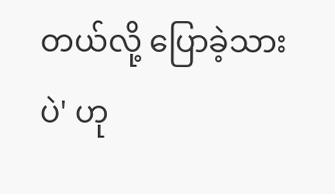တယ်လို့ ပြောခဲ့သားပဲ' ဟု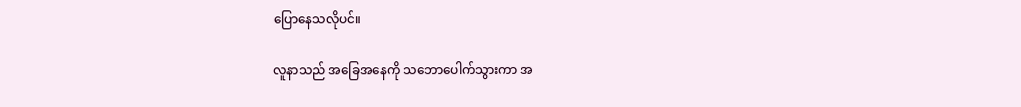ပြောနေသလိုပင်။

လူနာသည် အခြေအနေကို သဘောပေါက်သွားကာ အ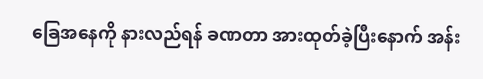ခြေအနေကို နားလည်ရန် ခဏတာ အားထုတ်ခဲ့ပြီးနောက် အန်း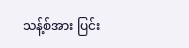သန့်စ်အား ပြင်း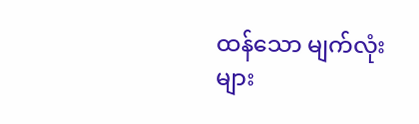ထန်သော မျက်လုံးများ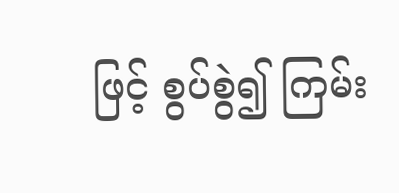ဖြင့် စွပ်စွဲ၍ ကြမ်း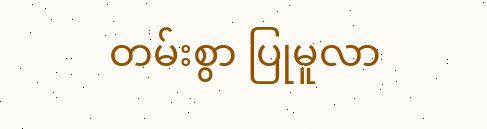တမ်းစွာ ပြုမူလာ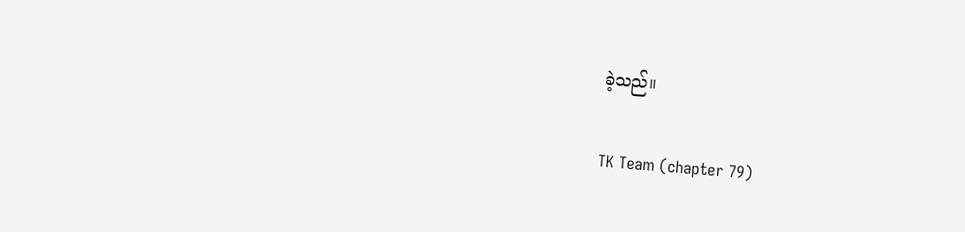ခဲ့သည်။

TK Team (chapter 79)